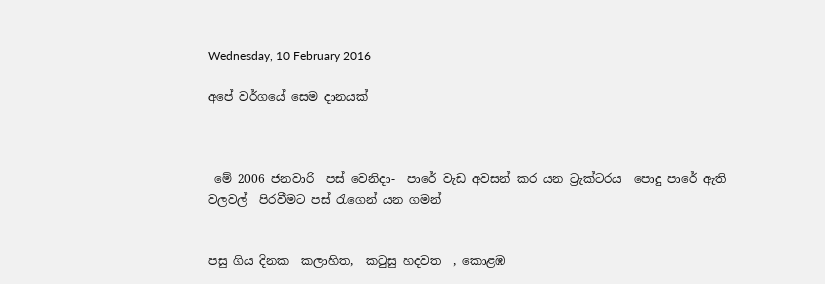Wednesday, 10 February 2016

අපේ වර්ගයේ සෙම දානයක්



 මේ 2006 ජනවාරි  පස් වෙනිදා-  පාරේ වැඩ අවසන් කර යන ට්‍රැක්ටරය  පොදු පාරේ ඇති වලවල්  පිරවීමට පස් රැගෙන් යන ගමන්


පසු ගිය දිනක  කලාහිත,  කටුසු හදවත  , කොළඹ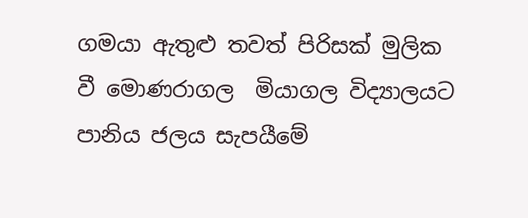ගමයා ඇතුළු තවත් පිරිසක් මුලික වී මොණරාගල  මියාගල විද්‍යාලයට පානිය ජලය සැපයීමේ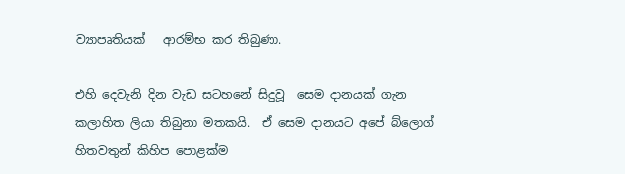ව්‍යාපෘතියක්   ආරම්භ කර තිබුණා.

එහි දෙවැනි දින වැඩ සටහනේ සිදුවූ  සෙම දානයක් ගැන කලාහිත ලියා තිබුනා මතකයි.  ඒ සෙම දානයට අපේ බ්ලොග් හිතවතුන් කිහිප පොළක්ම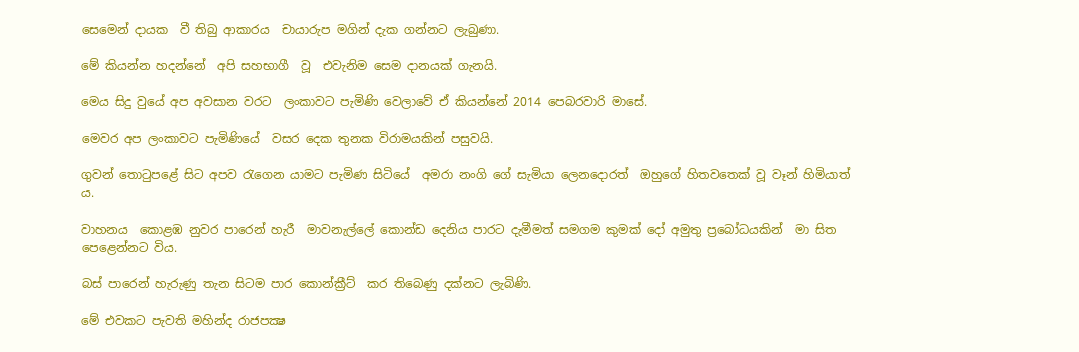සෙමෙන් දායක  වී තිබු ආකාරය  චායාරුප මගින් දැක ගන්නට ලැබුණා.

මේ කියන්න හදන්නේ  අපි සහභාගී  වූ  එවැනිම සෙම දානයක් ගැනයි.

මෙය සිදු වුයේ අප අවසාන වරට  ලංකාවට පැමිණි වෙලාවේ ඒ කියන්නේ 2014 පෙබරවාරි මාසේ.

මෙවර අප ලංකාවට පැමිණියේ  වසර දෙක තුනක විරාමයකින් පසුවයි.

ගුවන් තොටුපළේ සිට අපව රැගෙන යාමට පැමිණ සිටියේ  අමරා නංගි ගේ සැමියා ලෙනදොරත්  ඔහුගේ හිතවතෙක් වූ වෑන් හිමියාත් ය.

වාහනය  කොළඹ නුවර පාරෙන් හැරී  මාවනැල්ලේ කොන්ඩ දෙනිය පාරට දැමීමත් සමගම කුමක් දෝ අමුතු ප්‍රබෝධයකින්  මා සිත පෙළෙන්නට විය.

බස් පාරෙන් හැරුණු තැන සිටම පාර කොන්ක්‍රීට්  කර තිබෙණු දක්නට ලැබිණි.

මේ එවකට පැවති මහින්ද රාජපක්‍ෂ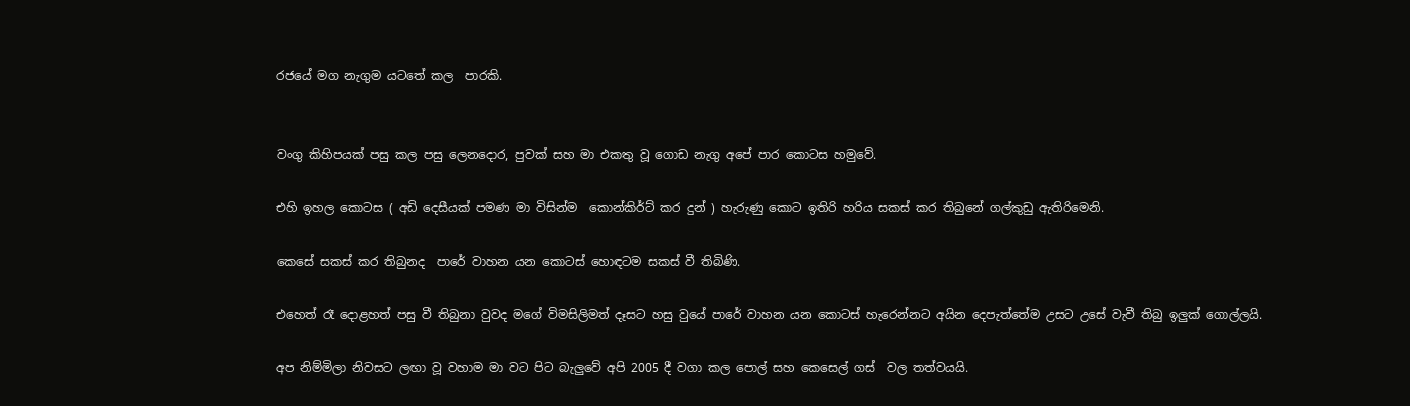රජයේ මග නැගුම යටතේ කල  පාරකි.


වංගු කිහිපයක් පසු කල පසු ලෙනදොර, පුවක් සහ මා එකතු වූ ගොඩ නැගු අපේ පාර කොටස හමුවේ.

එහි ඉහල කොටස ( අඩි දෙසීයක් පමණ මා විසින්ම  කොන්කිර්ට් කර දුන් ) හැරුණු කොට ඉතිරි හරිය සකස් කර තිබුනේ ගල්කුඩු ඇතිරිමෙනි.

කෙසේ සකස් කර තිබුනද  පාරේ වාහන යන කොටස් හොඳටම සකස් වී තිබිණි.

එහෙත් රෑ දොළහත් පසු වී තිබුනා වුවද මගේ විමසිලිමත් දෑසට හසු වුයේ පාරේ වාහන යන කොටස් හැරෙන්නට අයින දෙපැත්තේම උසට උසේ වැවී තිබු ඉලුක් ගොල්ලයි.

අප නිම්මිලා නිවසට ලඟා වූ වහාම මා වට පිට බැලුවේ අපි 2005 දී වගා කල පොල් සහ කෙසෙල් ගස්  වල තත්වයයි.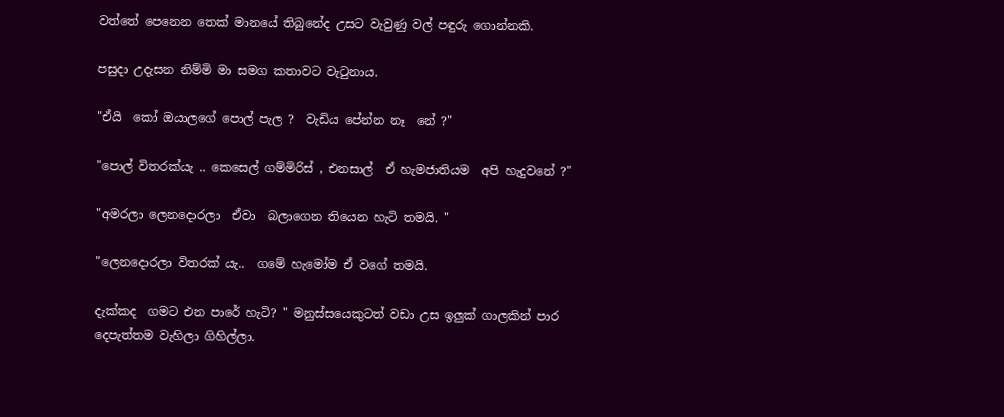වත්තේ පෙනෙන තෙක් මානයේ තිබුනේද උසට වැවුණු වල් පඳුරු ගොන්නකි.

පසුදා උදැසන නිම්මි මා සමග කතාවට වැටුනාය.

"ඒයි  කෝ ඔයාලගේ පොල් පැල ?  වැඩිය පේන්න නෑ  නේ ?"

"පොල් විතරක්යැ .. කෙසෙල් ගම්මිරිස් , එනසාල්  ඒ හැමජාතියම  අපි හැදුවනේ ?"

"අමරලා ලෙනදොරලා  ඒවා  බලාගෙන තියෙන හැටි තමයි. "

"ලෙනදොරලා විතරක් යැ..  ගමේ හැමෝම ඒ වගේ තමයි.

දැක්කද  ගමට එන පාරේ හැටි? " මනුස්සයෙකුටත් වඩා උස ඉලුක් ගාලකින් පාර දෙපැත්තම වැහිලා ගිහිල්ලා.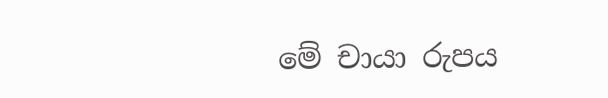මේ චායා රුපය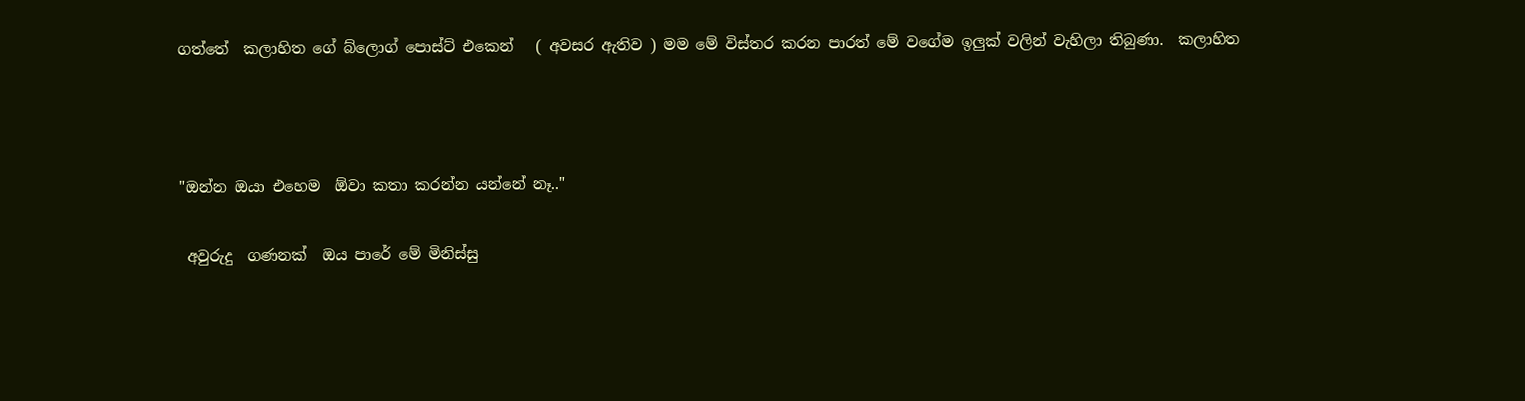ගත්තේ  කලාහිත ගේ බ්ලොග් පොස්ට් එකෙන්   ( අවසර ඇතිව ) මම මේ විස්තර කරන පාරත් මේ වගේම ඉලුක් වලින් වැහිලා තිබුණා.  කලාහිත



"ඔන්න ඔයා එහෙම  ඕවා කතා කරන්න යන්නේ නෑ.."

 අවුරුදු  ගණනක්  ඔය පාරේ මේ මිනිස්සු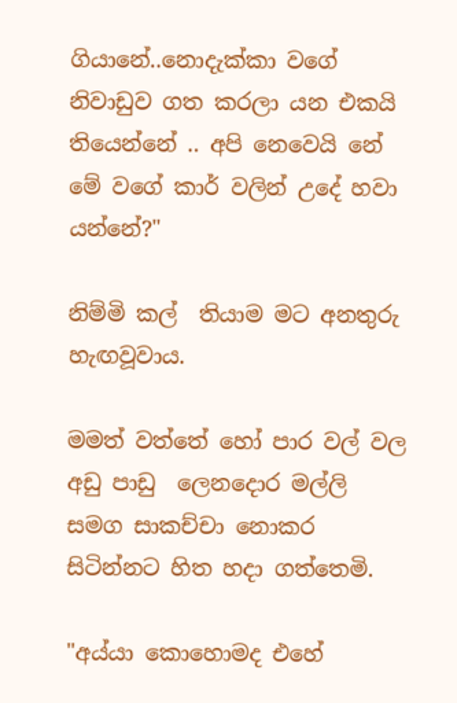ගියානේ..නොදැක්කා වගේ නිවාඩුව ගත කරලා යන එකයි තියෙන්නේ .. අපි නෙවෙයි නේ මේ වගේ කාර් වලින් උදේ හවා යන්නේ?"

නිම්මි කල්  තියාම මට අනතුරු හැඟවූවාය.

මමත් වත්තේ හෝ පාර වල් වල අඩු පාඩු  ලෙනදොර මල්ලි සමග සාකච්චා නොකර සිටින්නට හිත හදා ගත්තෙමි.

"අය්යා කොහොමද එහේ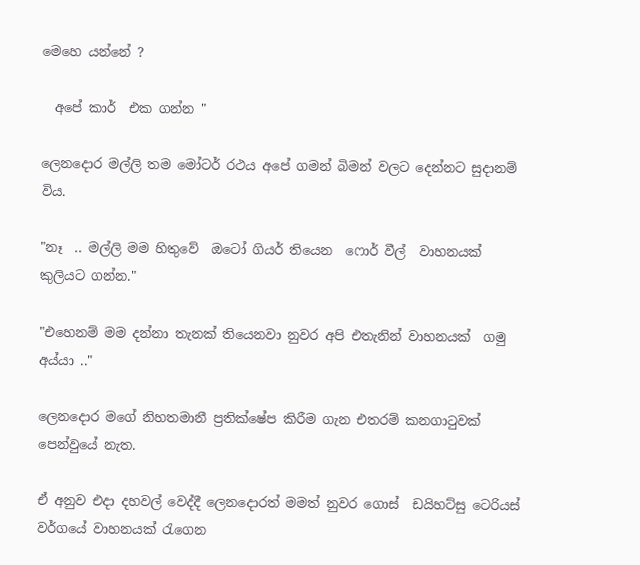මෙහෙ යන්නේ ?

  අපේ කාර්  එක ගන්න "

ලෙනදොර මල්ලි තම මෝටර් රථය අපේ ගමන් බිමන් වලට දෙන්නට සුදානම් විය.

"නෑ  .. මල්ලි මම හිතුවේ  ඔටෝ ගියර් තියෙන  ෆොර් වීල්  වාහනයක්  කුලියට ගන්න."

"එහෙනම් මම දන්නා තැනක් තියෙනවා නුවර අපි එතැනින් වාහනයක්  ගමු අය්යා .."

ලෙනදොර මගේ නිහතමානී ප්‍රතික්ෂේප කිරීම ගැන එතරම් කනගාටුවක් පෙන්වුයේ නැත.

ඒ අනුව එදා දහවල් වෙද්දී ලෙනදොරත් මමත් නුවර ගොස්  ඩයිහට්සු ටෙරියස්  වර්ගයේ වාහනයක් රැගෙන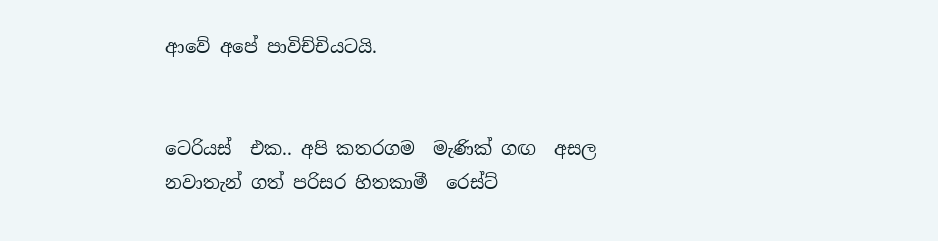ආවේ අපේ පාවිච්චියටයි.


ටෙරියස්  එක.. අපි කතරගම  මැණික් ගඟ  අසල නවාතැන් ගත් පරිසර හිතකාමී  රෙස්ට්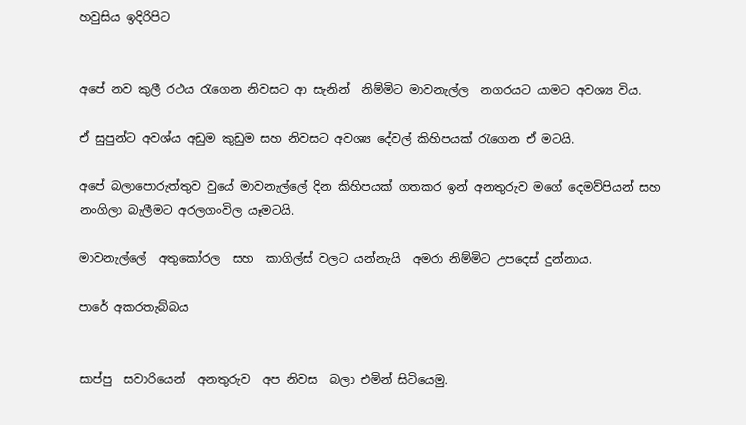හවුසිය ඉදිරිපිට


අපේ නව කුලී රථය රැගෙන නිවසට ආ සැනින්  නිම්මිට මාවනැල්ල  නගරයට යාමට අවශ්‍ය විය.

ඒ සුපුන්ට අවශ්ය අඩුම කුඩුම සහ නිවසට අවශ්‍ය දේවල් කිහිපයක් රැගෙන ඒ මටයි.

අපේ බලාපොරුත්තුව වුයේ මාවනැල්ලේ දින කිහිපයක් ගතකර ඉන් අනතුරුව මගේ දෙමව්පියන් සහ නංගිලා බැලීමට අරලගංවිල යෑමටයි.

මාවනැල්ලේ  අතුකෝරල  සහ  කාගිල්ස් වලට යන්නැයි  අමරා නිම්මිට උපදෙස් දුන්නාය.

පාරේ අකරතැබ්බය


සාප්පු  සවාරියෙන්  අනතුරුව  අප නිවස  බලා එමින් සිටියෙමු.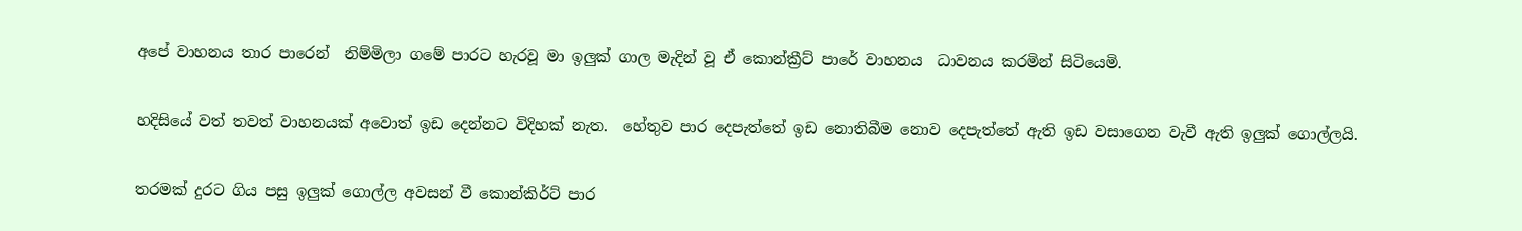අපේ වාහනය තාර පාරෙන්  නිම්මිලා ගමේ පාරට හැරවූ මා ඉලුක් ගාල මැදින් වූ ඒ කොන්ක්‍රීට් පාරේ වාහනය  ධාවනය කරමින් සිටියෙමි.

හදිසියේ වත් තවත් වාහනයක් අවොත් ඉඩ දෙන්නට විදිහක් නැත.  හේතුව පාර දෙපැත්තේ ඉඩ නොතිබීම නොව දෙපැත්තේ ඇති ඉඩ වසාගෙන වැවී ඇති ඉලුක් ගොල්ලයි.

තරමක් දුරට ගිය පසු ඉලුක් ගොල්ල අවසන් වී කොන්කිර්ට් පාර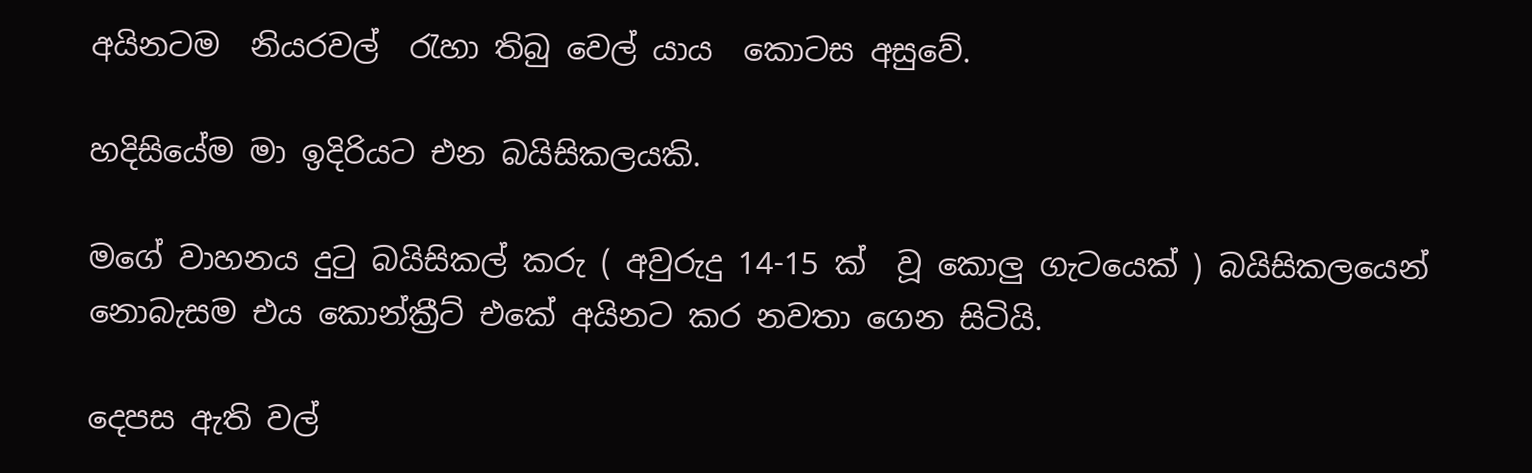අයිනටම  නියරවල්  රැහා තිබු වෙල් යාය  කොටස අසුවේ.

හදිසියේම මා ඉදිරියට එන බයිසිකලයකි.

මගේ වාහනය දුටු බයිසිකල් කරු ( අවුරුදු 14-15 ක්  වූ කොලු ගැටයෙක් ) බයිසිකලයෙන් නොබැසම එය කොන්ක්‍රීට් එකේ අයිනට කර නවතා ගෙන සිටියි.

දෙපස ඇති වල්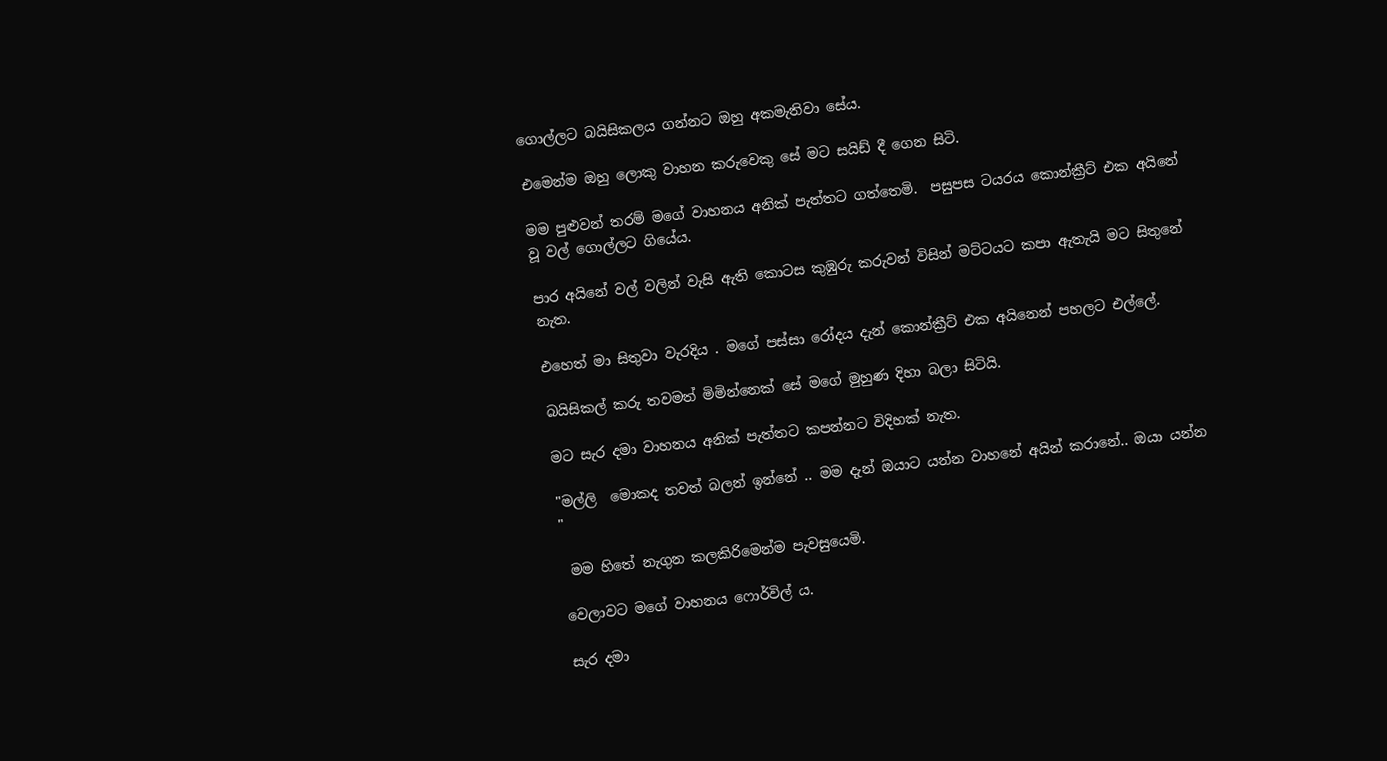ගොල්ලට බයිසිකලය ගන්නට ඔහු අකමැතිවා සේය.

එමෙන්ම ඔහු ලොකු වාහන කරුවෙකු සේ මට සයිඩ් දී ගෙන සිටි.

මම පුළුවන් තරම් මගේ වාහනය අනික් පැත්තට ගත්තෙමි.  පසුපස ටයරය කොන්ක්‍රීට් එක අයිනේ වූ වල් ගොල්ලට ගියේය.

පාර අයිනේ වල් වලින් වැසි ඇති කොටස කුඹුරු කරුවන් විසින් මට්ටයට කපා ඇතැයි මට සිතුනේ නැත.

එහෙත් මා සිතුවා වැරදිය . මගේ පස්සා රෝදය දැන් කොන්ක්‍රීට් එක අයිනෙන් පහලට එල්ලේ.

බයිසිකල් කරු තවමත් මිමින්නෙක් සේ මගේ මුහුණ දිහා බලා සිටියි.

මට සැර දමා වාහනය අනික් පැත්තට කපන්නට විදිහක් නැත.

"මල්ලි  මොකද තවත් බලන් ඉන්නේ .. මම දැන් ඔයාට යන්න වාහනේ අයින් කරානේ.. ඔයා යන්න "

 මම හිතේ නැගුන කලකිරිමෙන්ම පැවසුයෙමි.

වෙලාවට මගේ වාහනය ෆොර්විල් ය.

සැර දමා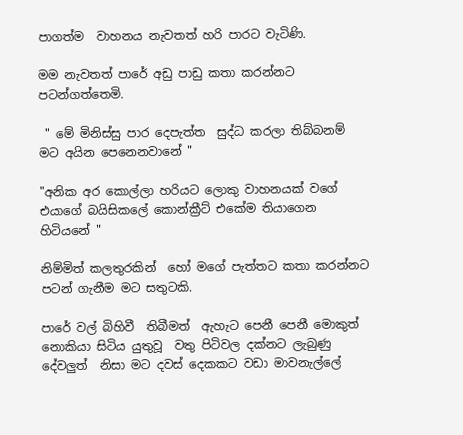පාගත්ම  වාහනය නැවතත් හරි පාරට වැටිණි.

මම නැවතත් පාරේ අඩු පාඩු කතා කරන්නට පටන්ගත්තෙමි.

 " මේ මිනිස්සු පාර දෙපැත්ත  සුද්ධ කරලා තිබ්බනම් මට අයින පෙනෙනවානේ "

"අනික අර කොල්ලා හරියට ලොකු වාහනයක් වගේ එයාගේ බයිසිකලේ කොන්ක්‍රීට් එකේම තියාගෙන හිටියනේ "

නිම්මිත් කලතුරකින්  හෝ මගේ පැත්තට කතා කරන්නට  පටන් ගැනීම මට සතුටකි.

පාරේ වල් බිහිවී  තිබීමත්  ඇහැට පෙනී පෙනී මොකුත් නොකියා සිටිය යුතුවූ  වතු පිටිවල දක්නට ලැබුණු  දේවලුත්  නිසා මට දවස් දෙකකට වඩා මාවනැල්ලේ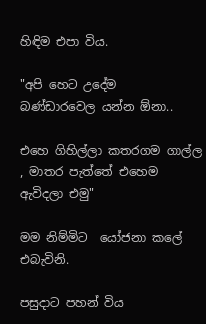හිඳිම එපා විය.

"අපි හෙට උදේම  බණ්ඩාරවෙල යන්න ඕනා..

එහෙ ගිහිල්ලා කතරගම ගාල්ල  , මාතර පැත්තේ එහෙම ඇවිදලා එමු"

මම නිම්මිට  යෝජනා කලේ එබැවිනි.

පසුදාට පහන් විය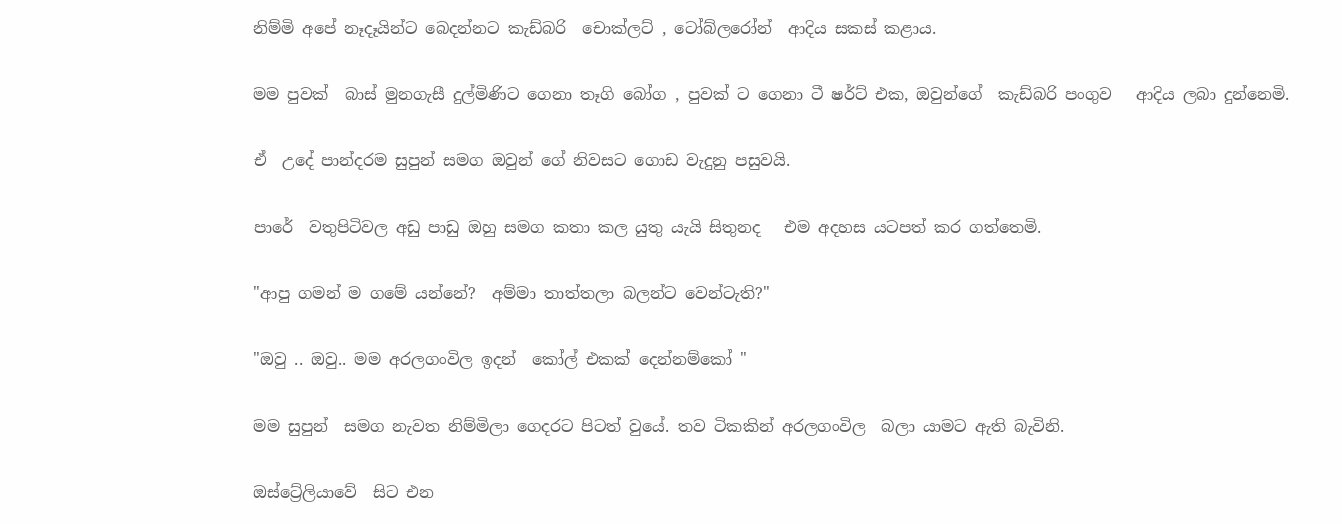නිම්මි අපේ නෑදෑයින්ට බෙදන්නට කැඩ්බරි  චොක්ලට් , ටෝබ්ලරෝන්  ආදිය සකස් කළාය.

මම පුවක්  බාස් මුනගැසී දුල්මිණිට ගෙනා තෑගි බෝග , පුවක් ට ගෙනා ටී ෂර්ට් එක, ඔවුන්ගේ  කැඩ්බරි පංගුව   ආදිය ලබා දුන්නෙමි.

ඒ  උදේ පාන්දරම සුපුන් සමග ඔවුන් ගේ නිවසට ගොඩ වැදුනු පසුවයි.

පාරේ  වතුපිටිවල අඩු පාඩු ඔහු සමග කතා කල යුතු යැයි සිතුනද   එම අදහස යටපත් කර ගත්තෙමි.

"ආපු ගමන් ම ගමේ යන්නේ?  අම්මා තාත්තලා බලන්ට වෙන්ටැති?"

"ඔවු .. ඔවු.. මම අරලගංවිල ඉදන්  කෝල් එකක් දෙන්නම්කෝ "

මම සුපුන්  සමග නැවත නිම්මිලා ගෙදරට පිටත් වුයේ. තව ටිකකින් අරලගංවිල  බලා යාමට ඇති බැවිනි.

ඔස්ට්‍රේලියාවේ  සිට එන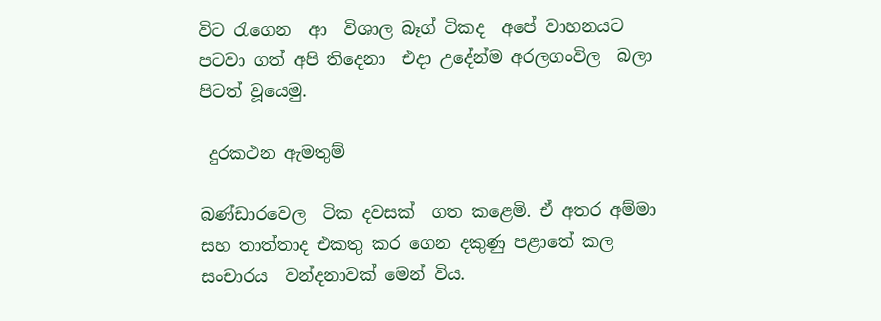විට රැගෙන  ආ  විශාල බෑග් ටිකද  අපේ වාහනයට පටවා ගත් අපි තිදෙනා  එදා උදේන්ම අරලගංවිල  බලා පිටත් වූයෙමු.

 දුරකථන ඇමතුම්

බණ්ඩාරවෙල  ටික දවසක්  ගත කළෙමි. ඒ අතර අම්මා සහ තාත්තාද එකතු කර ගෙන දකුණු පළාතේ කල සංචාරය  වන්දනාවක් මෙන් විය.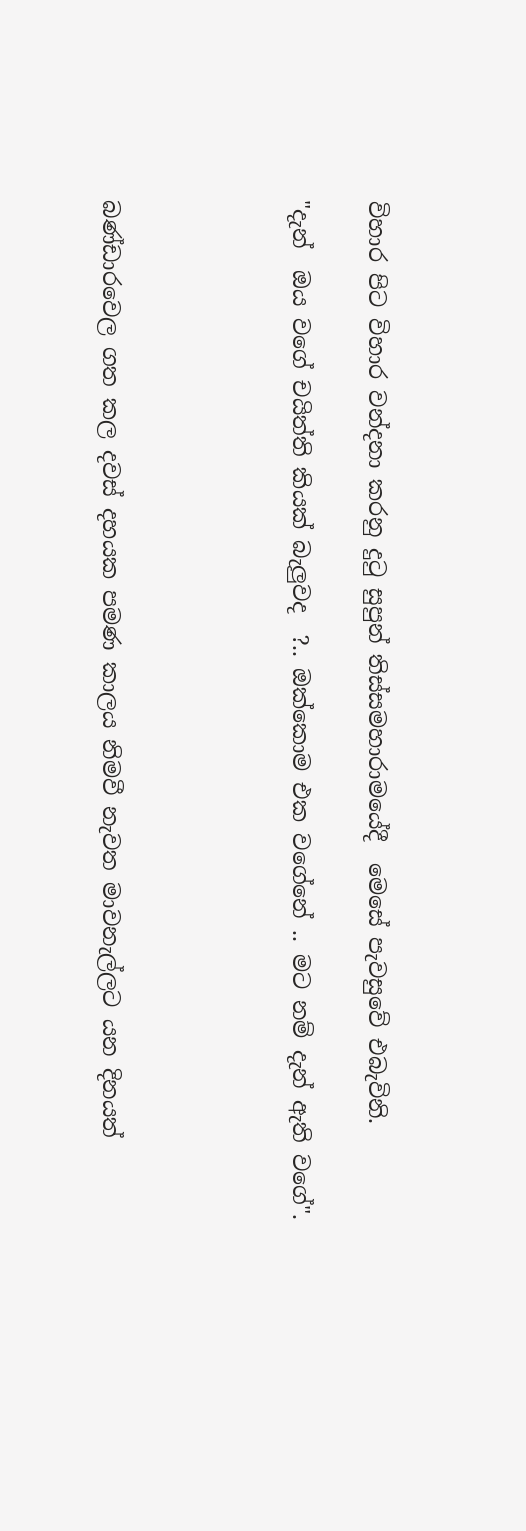විහාර පිට විහාර වන්දනා කරනු දුටු සුපුන් තිස්සමහාරාමයේදී  මෙසේ පැවසුවේ එබැවිනි.

"දැන්  ඔය වගේ චයිත්ති කියක් බැලුවද  ?.. ඔක්කොම එක වගේනේ .. මට නම් දැන් ඇති වගේ".




බණ්ඩාරවෙල ගත කල දවස් දහයක පමණ කාලය නිමවී නැවත මාවනැල්ලට යන දිනයත්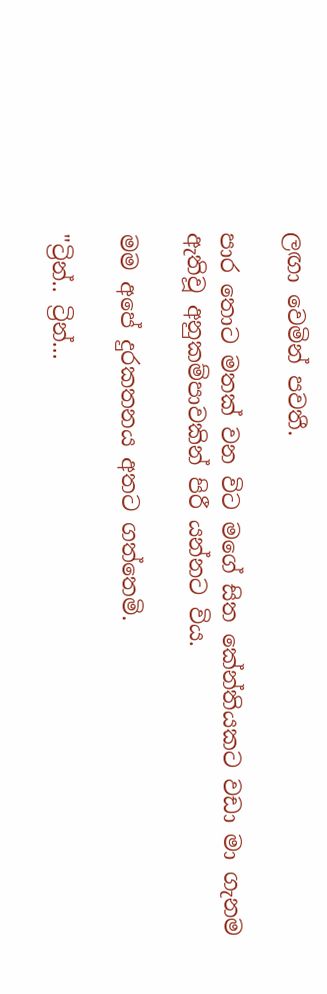ලඟා වෙමින් පවතී.

පාර තොට මතක් වන විට මගේ සිත කේන්තියකට වඩා මා ගැනම ඇතිවූ අනුකම්පාවකින් පිරී යන්නට විය.

මම අපේ දුරකතනය අතට ගත්තෙමි.

"ට්‍රින්.. ට්‍රින්...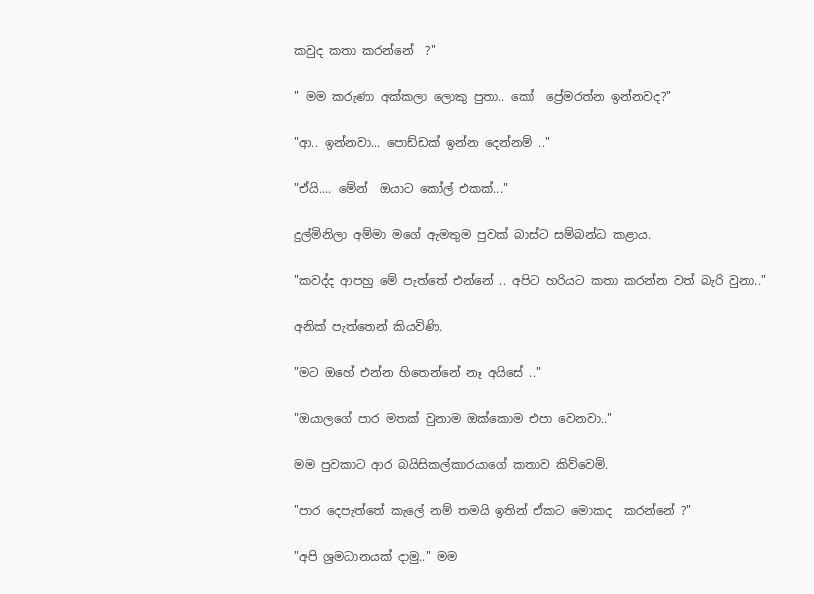කවුද කතා කරන්නේ  ?"

" මම කරුණා අක්කලා ලොකු පුතා.. කෝ  ප්‍රේමරත්න ඉන්නවද?"

"ආ.. ඉන්නවා... පොඩ්ඩක් ඉන්න දෙන්නම් .."

"ඒයි.... මේන්  ඔයාට කෝල් එකක්..."

දුල්මිනිලා අම්මා මගේ ඇමතුම පුවක් බාස්ට සම්බන්ධ කළාය.

"කවද්ද ආපහු මේ පැත්තේ එන්නේ .. අපිට හරියට කතා කරන්න වත් බැරි වුනා.."

අනික් පැත්තෙන් කියවිණි.

"මට ඔහේ එන්න හිතෙන්නේ නෑ අයිසේ .."

"ඔයාලගේ පාර මතක් වුනාම ඔක්කොම එපා වෙනවා.."

මම පුවකාට ආර බයිසිකල්කාරයාගේ කතාව කිව්වෙමි.

"පාර දෙපැත්තේ කැලේ නම් තමයි ඉතින් ඒකට මොකද  කරන්නේ ?"

"අපි ශ්‍රමධානයක් දාමු.." මම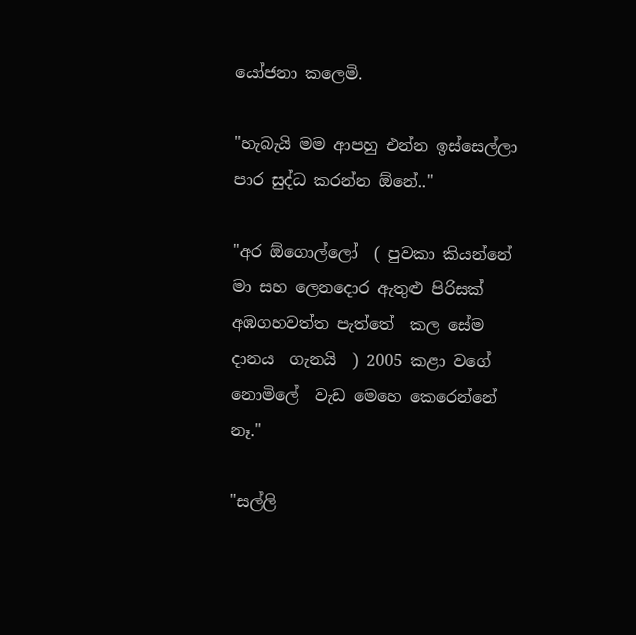යෝජනා කලෙමි.

"හැබැයි මම ආපහු එන්න ඉස්සෙල්ලා පාර සුද්ධ කරන්න ඕනේ.."

"අර ඕගොල්ලෝ  ( පුවකා කියන්නේ මා සහ ලෙනදොර ඇතුළු පිරිසක් අඹගහවත්ත පැත්තේ  කල සේම දානය  ගැනයි  ) 2005 කළා වගේ නොමිලේ  වැඩ මෙහෙ කෙරෙන්නේ නෑ."

"සල්ලි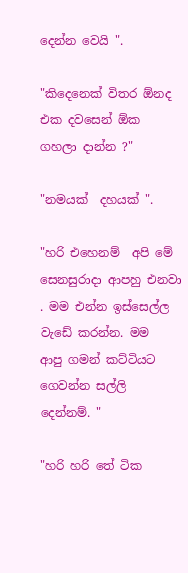දෙන්න වෙයි ".

"කිදෙනෙක් විතර ඕනද  එක දවසෙන් ඕක ගහලා දාන්න ?"

"නමයක්  දහයක් ".

"හරි එහෙනම්  අපි මේ සෙනසුරාදා ආපහු එනවා . මම එන්න ඉස්සෙල්ල වැඩේ කරන්න. මම  ආපු ගමන් කට්ටියට ගෙවන්න සල්ලි දෙන්නම්. "

"හරි හරි තේ ටික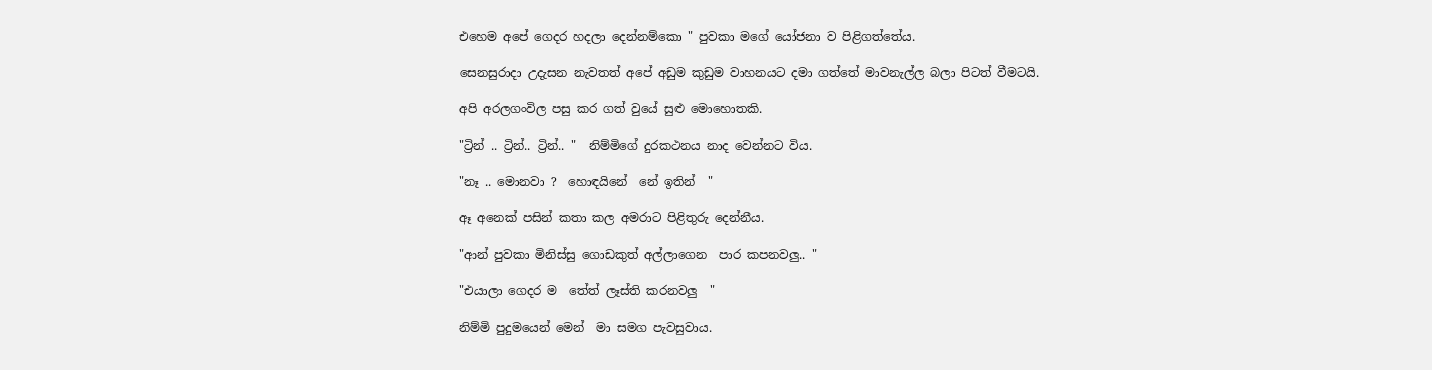එහෙම අපේ ගෙදර හදලා දෙන්නම්කො " පුවකා මගේ යෝජනා ව පිළිගත්තේය.

සෙනසුරාදා උදැසන නැවතත් අපේ අඩුම කුඩුම වාහනයට දමා ගත්තේ මාවනැල්ල බලා පිටත් වීමටයි.

අපි අරලගංවිල පසු කර ගත් වුයේ සුළු මොහොතකි.

"ට්‍රින් .. ට්‍රින්.. ට්‍රින්.. "  නිම්මිගේ දුරකථනය නාද වෙන්නට විය.

"නෑ .. මොනවා ?  හොඳයිනේ  නේ ඉතින්  "

ඈ අනෙක් පසින් කතා කල අමරාට පිළිතුරු දෙන්නීය.

"ආන් පුවකා මිනිස්සු ගොඩකුත් අල්ලාගෙන  පාර කපනවලු.. "

"එයාලා ගෙදර ම  තේත් ලෑස්ති කරනවලු  "

නිම්මි පුදුමයෙන් මෙන්  මා සමග පැවසුවාය.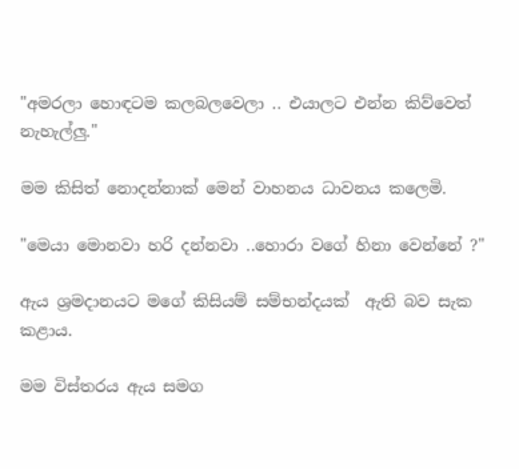"අමරලා හොඳටම කලබලවෙලා .. එයාලට එන්න කිව්වෙත් නැහැල්ලු."

මම කිසිත් නොදන්නාක් මෙන් වාහනය ධාවනය කලෙමි.

"මෙයා මොනවා හරි දන්නවා ..හොරා වගේ හිනා වෙන්නේ ?"

ඇය ශ්‍රමදානයට මගේ කිසියම් සම්භන්දයක්  ඇති බව සැක කළාය.

මම විස්තරය ඇය සමග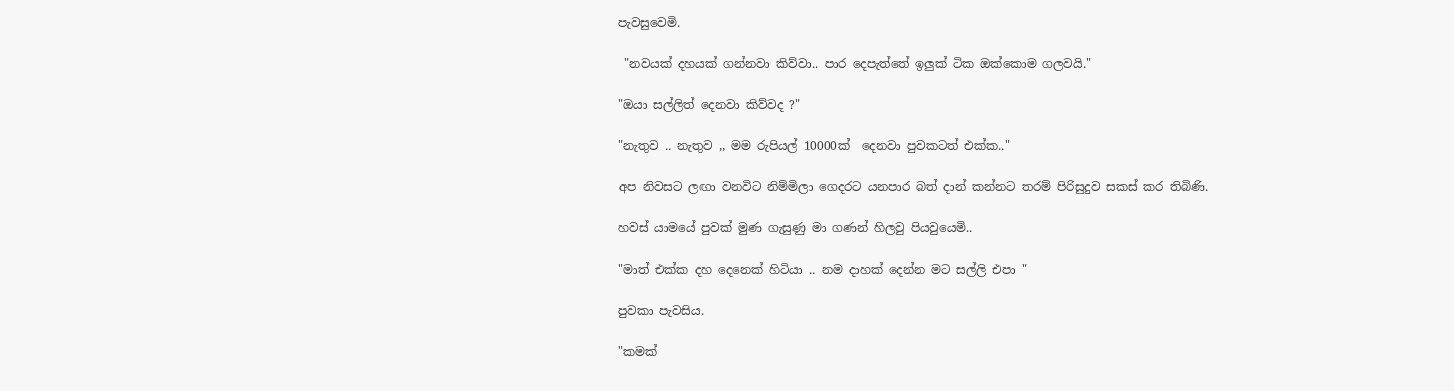පැවසුවෙමි.

 "නවයක් දහයක් ගන්නවා කිව්වා.. පාර දෙපැත්තේ ඉලුක් ටික ඔක්කොම ගලවයි."

"ඔයා සල්ලිත් දෙනවා කිව්වද ?"

"නැතුව .. නැතුව ,, මම රුපියල් 10000ක්  දෙනවා පුවකටත් එක්ක.."

අප නිවසට ලඟා වනවිට නිම්මිලා ගෙදරට යනපාර බත් දාන් කන්නට තරම් පිරිසුදුව සකස් කර තිබිණි.

හවස් යාමයේ පුවක් මුණ ගැසුණු මා ගණන් හිලවු පියවුයෙමි..

"මාත් එක්ක දහ දෙනෙක් හිටියා .. නම දාහක් දෙන්න මට සල්ලි එපා "

පුවකා පැවසිය.

"කමක්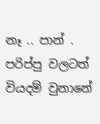නෑ .. පාන් . පරිප්පු වලටත් වියදම් වුනානේ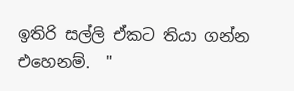ඉතිරි සල්ලි ඒකට තියා ගන්න එහෙනම්.  "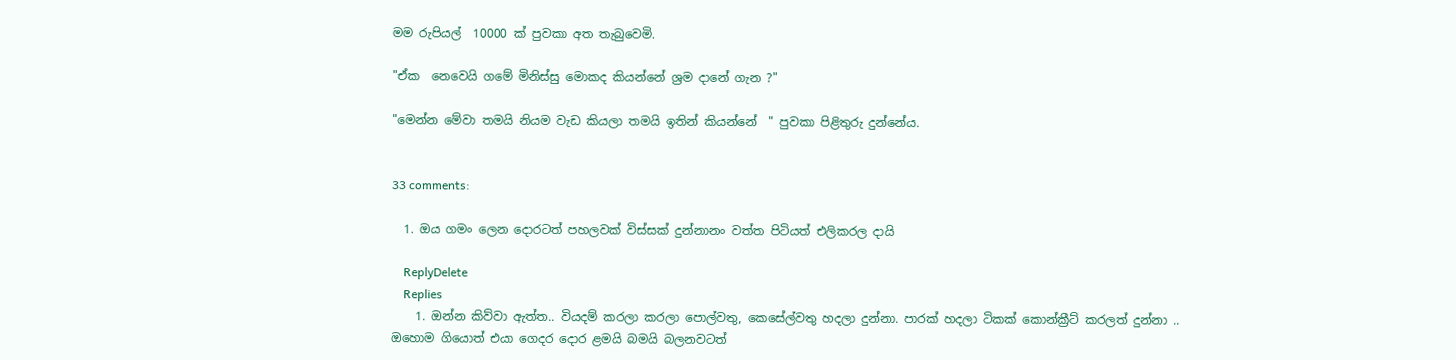මම රුපියල්  10000 ක් පුවකා අත තැබුවෙමි.

"ඒක  නෙවෙයි ගමේ මිනිස්සු මොකද කියන්නේ ශ්‍රම දානේ ගැන ?"

"මෙන්න මේවා තමයි නියම වැඩ කියලා තමයි ඉතින් කියන්නේ  " පුවකා පිළිතුරු දුන්නේය.


33 comments:

  1. ඔය ගමං ලෙන දොරටත් පහලවක් විස්සක් දුන්නානං වත්ත පිටියත් එලිකරල දායි

    ReplyDelete
    Replies
    1. ඔන්න කිව්වා ඇත්ත.. වියදම් කරලා කරලා පොල්වතු, කෙසේල්වතු හදලා දුන්නා. පාරක් හදලා ටිකක් කොන්ක්‍රීට් කරලත් දුන්නා .. ඔහොම ගියොත් එයා ගෙදර දොර ළමයි බමයි බලනවටත්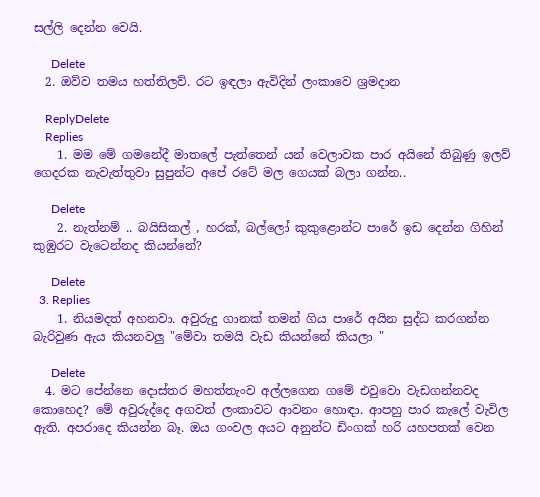සල්ලි දෙන්න වෙයි.

      Delete
  2. ඔව්ව තමය හත්තිලව්. රට ඉඳලා ඇවිදින් ලංකාවෙ ශ්‍රමදාන

    ReplyDelete
    Replies
    1. මම මේ ගමනේදී මාතලේ පැත්තෙන් යන් වෙලාවක පාර අයිනේ තිබුණු ඉලව් ගෙදරක නැවැත්තුවා සුපුන්ට අපේ රටේ මල ගෙයක් බලා ගන්න..

      Delete
    2. නැත්නම් .. බයිසිකල් , හරක්, බල්ලෝ කුකුළොන්ට පාරේ ඉඩ දෙන්න ගිහින් කුඹුරට වැටෙන්නද කියන්නේ?

      Delete
  3. Replies
    1. නියමදත් අහනවා. අවුරුදු ගානක් තමන් ගිය පාරේ අයින සුද්ධ කරගන්න බැරිවුණ ඇය කියනවලු "මේවා තමයි වැඩ කියන්නේ කියලා "

      Delete
  4. මට පේන්නෙ දොස්තර මහත්තැංව අල්ලගෙන ගමේ එවුවො වැඩගන්නවද කොහෙද? මේ අවුරුද්දෙ අගවත් ලංකාවට ආවනං හොඳා. ආපහු පාර කැලේ වැවිල ඇති. අපරාදෙ කියන්න බෑ. ඔය ගංවල අයට අනුන්ට ඩිංගක් හරි යහපතක් වෙන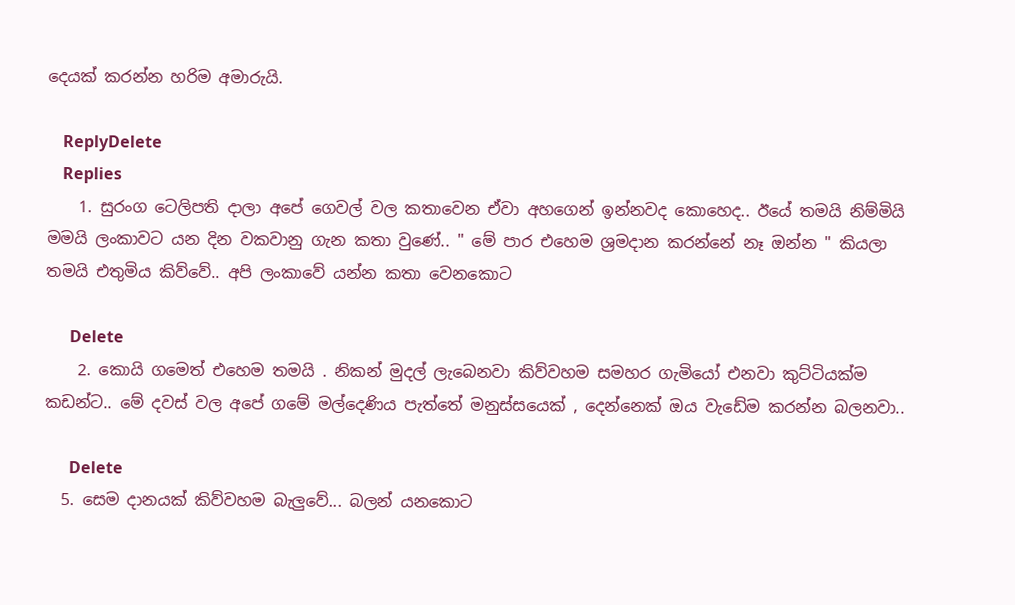දෙයක් කරන්න හරිම අමාරුයි.

    ReplyDelete
    Replies
    1. සුරංග ටෙලිපති දාලා අපේ ගෙවල් වල කතාවෙන ඒවා අහගෙන් ඉන්නවද කොහෙද.. ඊයේ තමයි නිම්මියි මමයි ලංකාවට යන දින වකවානු ගැන කතා වුණේ.. " මේ පාර එහෙම ශ්‍රමදාන කරන්නේ නෑ ඔන්න " කියලා තමයි එතුමිය කිව්වේ.. අපි ලංකාවේ යන්න කතා වෙනකොට

      Delete
    2. කොයි ගමෙත් එහෙම තමයි . නිකන් මුදල් ලැබෙනවා කිව්වහම සමහර ගැමියෝ එනවා කුට්ටියක්ම කඩන්ට.. මේ දවස් වල අපේ ගමේ මල්දෙණිය පැත්තේ මනුස්සයෙක් , දෙන්නෙක් ඔය වැඩේම කරන්න බලනවා..

      Delete
  5. සෙම දානයක් කිව්වහම බැලුවේ... බලන් යනකොට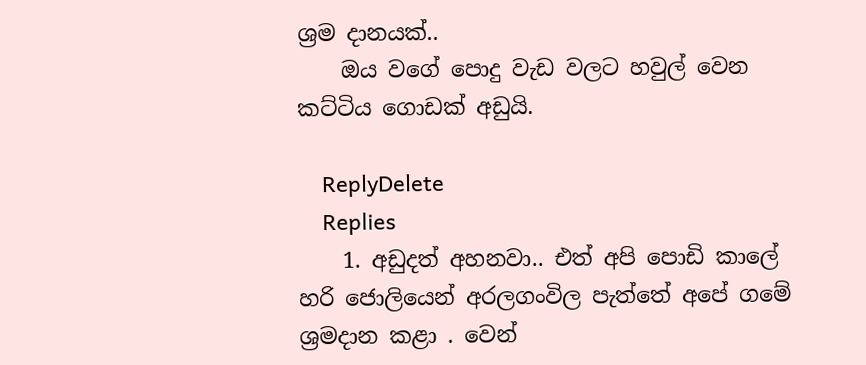ශ්‍රම දානයක්..
    ඔය වගේ පොදු වැඩ වලට හවුල් වෙන කට්ටිය ගොඩක් අඩුයි.

    ReplyDelete
    Replies
    1. අඩුදත් අහනවා.. එත් අපි පොඩි කාලේ හරි ජොලියෙන් අරලගංවිල පැත්තේ අපේ ගමේ ශ්‍රමදාන කළා . වෙන්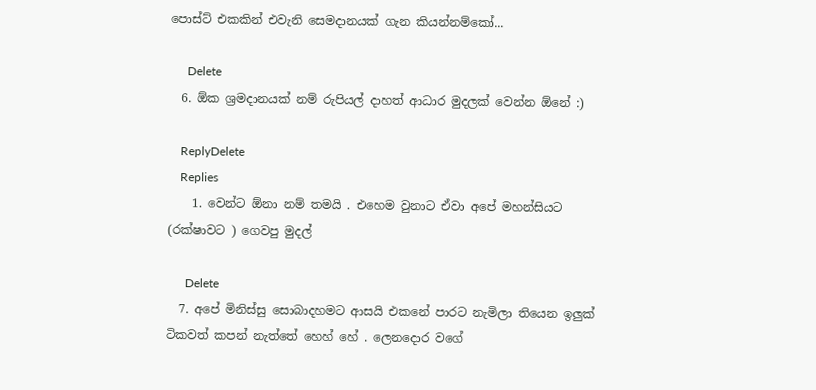පොස්ට් එකකින් එවැනි සෙමදානයක් ගැන කියන්නම්කෝ...

      Delete
  6. ඕක ශ්‍රමදානයක් නම් රුපියල් දාහත් ආධාර මුදලක් වෙන්න ඕනේ :)

    ReplyDelete
    Replies
    1. වෙන්ට ඕනා නම් තමයි . එහෙම වුනාට ඒවා අපේ මහන්සියට (රක්ෂාවට ) ගෙවපු මුදල්

      Delete
  7. අපේ මිනිස්සු සොබාදහමට ආසයි එකනේ පාරට නැමිලා තියෙන ඉලුක් ටිකවත් කපන් නැත්තේ හෙහ් හේ . ලෙනදොර වගේ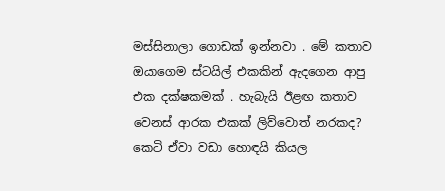මස්සිනාලා ගොඩක් ඉන්නවා . මේ කතාව ඔයාගෙම ස්ටයිල් එකකින් ඇදගෙන ආපු එක දක්ෂකමක් . හැබැයි ඊළඟ කතාව වෙනස් ආරක එකක් ලිව්වොත් නරකද? කෙටි ඒවා වඩා හොඳයි කියල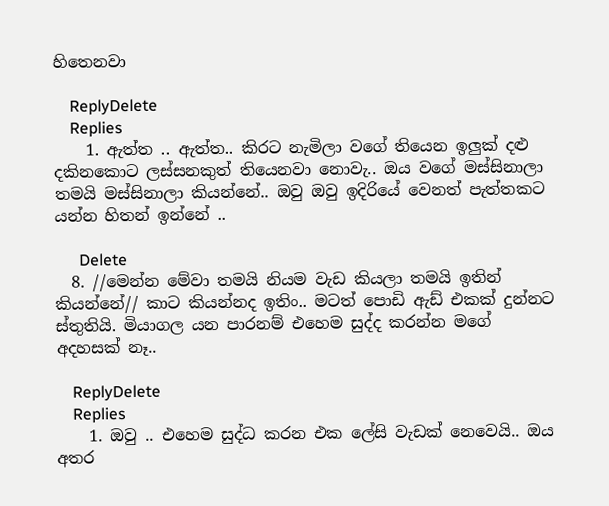හිතෙනවා

    ReplyDelete
    Replies
    1. ඇත්ත .. ඇත්ත.. කිරට නැමිලා වගේ තියෙන ඉලුක් දළු දකිනකොට ලස්සනකුත් තියෙනවා නොවැ.. ඔය වගේ මස්සිනාලා තමයි මස්සිනාලා කියන්නේ.. ඔවු ඔවු ඉදිරියේ වෙනත් පැත්තකට යන්න හිතන් ඉන්නේ ..

      Delete
  8. //මෙන්න මේවා තමයි නියම වැඩ කියලා තමයි ඉතින් කියන්නේ// කාට කියන්නද ඉතිං.. මටත් පොඩි ඇඩ් එකක් දුන්නට ස්තුතියි. මියාගල යන පාරනම් එහෙම සුද්ද කරන්න මගේ අදහසක් නෑ..

    ReplyDelete
    Replies
    1. ඔවු .. එහෙම සුද්ධ කරන එක ලේසි වැඩක් නෙවෙයි.. ඔය අතර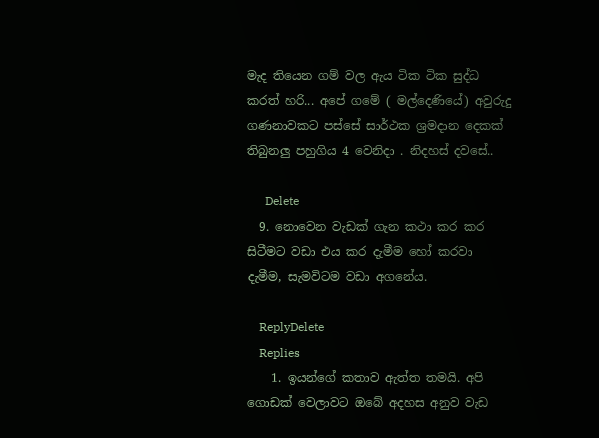මැද තියෙන ගම් වල ඇය ටික ටික සුද්ධ කරත් හරි... අපේ ගමේ ( මල්දෙණියේ) අවුරුදු ගණනාවකට පස්සේ සාර්ථක ශ්‍රමදාන දෙකක් තිබුනලු පහුගිය 4 වෙනිදා . නිදහස් දවසේ..

      Delete
  9. නොවෙන වැඩක් ගැන කථා කර කර සිටීමට වඩා එය කර දැමීම හෝ කරවා දැමීම, සැමවිටම වඩා අගනේය.

    ReplyDelete
    Replies
    1. ඉයන්ගේ කතාව ඇත්ත තමයි. අපි ගොඩක් වෙලාවට ඔබේ අදහස අනුව වැඩ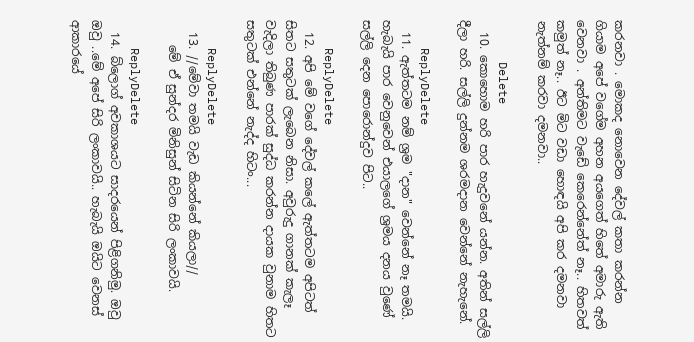කරනවා . මොකද නොවෙන දේවල් කතා කරන්න ගියාම අපේ වගේම අහන අයගෙත් හිතේ අමාරු ඇති වෙනවා . අන්තිමට වැඩේ කෙරෙන්නේත් නෑ.. හිතවත් කමුත් නෑ.. ඊට මිට වඩා හොඳයි අපි කර දමනවා නැත්නම් කරවා දමනවා..

      Delete
  10. කොහොම හරි පාර හැදුවනේ යන්න. අතින් සල්ලි දීලා හරි. සල්ලි දුන්නම ශරමදාන වෙන්නේ නැහැනේ.

    ReplyDelete
  11. ඇත්තටම නම් ශ්‍රම "දාන" වෙන්නේ නෑ තමයි. හැබැයි පාර වෙනුවෙන් එයාලගේ ශ්‍රමය දනය වුණේ සල්ලි දෙන පොරොන්දුව පිට..

    ReplyDelete
  12. අපි මේ වගේ දේවල් කලේ ඇත්තටම අපිටත් සිතට සතුටක් ලැබෙන නිසා. අවුරුදු ගානක් කැලෑ වැදිලා තිබුණ පාරක් සුද්ධ කරන්න දායක වුනාම හිතට සතුටක් එන්නේ නැද්ද හිටං...

    ReplyDelete
  13. //මේවා තමයි වැඩ කියන්නේ කියලා//
    මේ ඒ සුන්දර මිනිසුන් සිටින සිරි ලංකාවයි.

    ReplyDelete
  14. බ්ලොග් අවකාශයට සාදරයෙන් පිළිගනිමු. ඔවු ඔවු ..මේ අපේ සිරි ලංකාවයි.. හැබැයි ඔයිට වෙනස් ආකාරයේ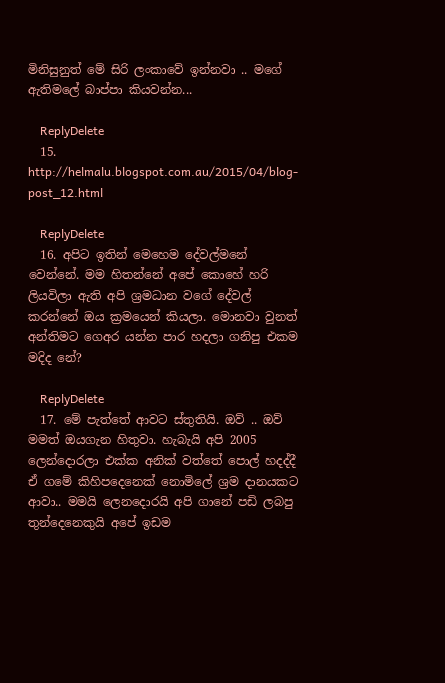මිනිසුනුත් මේ සිරි ලංකාවේ ඉන්නවා .. මගේ ඇතිමලේ බාප්පා කියවන්න...

    ReplyDelete
  15. http://helmalu.blogspot.com.au/2015/04/blog-post_12.html

    ReplyDelete
  16. අපිට ඉතින් මෙහෙම දේවල්මනේ වෙන්නේ. මම හිතන්නේ අපේ කොහේ හරි ලියවිලා ඇති අපි ශ්‍රමධාන වගේ දේවල් කරන්නේ ඔය ක්‍රමයෙන් කියලා. මොනවා වුනත් අන්තිමට ගෙඅර යන්න පාර හදලා ගනිපු එකම මදිද නේ?

    ReplyDelete
  17. මේ පැත්තේ ආවට ස්තුතියි. ඔව් .. ඔව් මමත් ඔයගැන හිතුවා. හැබැයි අපි 2005 ලෙන්දොරලා එක්ක අනික් වත්තේ පොල් හදද්දී ඒ ගමේ කිහිපදෙනෙක් නොමිලේ ශ්‍රම දානයකට ආවා.. මමයි ලෙනදොරයි අපි ගානේ පඩි ලබපු තුන්දෙනෙකුයි අපේ ඉඩම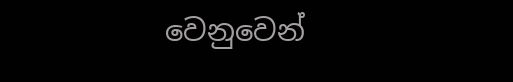වෙනුවෙන්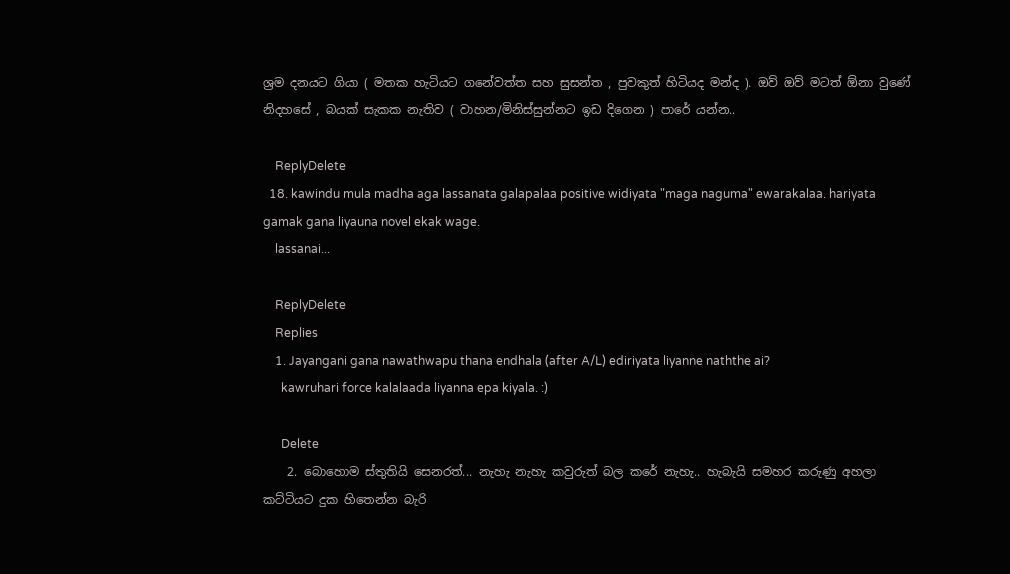ශ්‍රම දනයට ගියා ( මතක හැටියට ගනේවත්ත සහ සුසන්ත , පුවකුත් හිටියද මන්ද ). ඔව් ඔව් මටත් ඕනා වුණේ නිදහසේ , බයක් සැකක නැතිව ( වාහන/මිනිස්සුන්නට ඉඩ දිගෙන ) පාරේ යන්න..

    ReplyDelete
  18. kawindu mula madha aga lassanata galapalaa positive widiyata "maga naguma" ewarakalaa. hariyata gamak gana liyauna novel ekak wage.
    lassanai...

    ReplyDelete
    Replies
    1. Jayangani gana nawathwapu thana endhala (after A/L) ediriyata liyanne naththe ai?
      kawruhari force kalalaada liyanna epa kiyala. :)

      Delete
    2. බොහොම ස්තුතියි සෙනරත්... නැහැ නැහැ කවුරුත් බල කරේ නැහැ.. හැබැයි සමහර කරුණු අහලා කට්ටියට දුක හිතෙන්න බැරි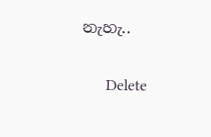නැහැ..

      Delete